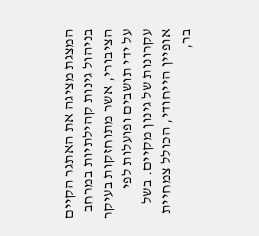המצגת מציגה את האתגר הקיים בניהול גינות קהילתיות במרחב הציבורי, אשר מתוחזקות בעיקר על ידי תושבים ופועלות לפי עקרונות של גינון מקיים. בשל אופיין הייחודי, הכולל צמחיית בר,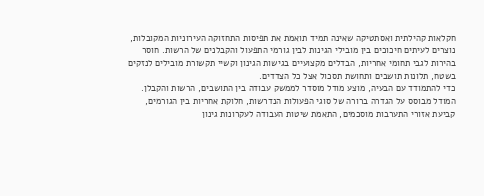חקלאות קהילתית ואסתטיקה שאינה תמיד תואמת את תפיסות התחזוקה העירוניות המקובלות, נוצרים לעיתים חיכוכים בין מובילי הגינות לבין גורמי התפעול והקבלנים של הרשות. חוסר בהירות לגבי תחומי אחריות, הבדלים מקצועיים בגישות הגינון וקשיי תקשורת מובילים לנזקים בשטח, תלונות תושבים ותחושת תסכול אצל כל הצדדים.
כדי להתמודד עם הבעיה, מוצע מודל מוסדר לממשק עבודה בין התושבים, הרשות והקבלן. המודל מבוסס על הגדרה ברורה של סוגי הפעולות הנדרשות, חלוקת אחריות בין הגורמים, קביעת אזורי התערבות מוסכמים, התאמת שיטות העבודה לעקרונות גינון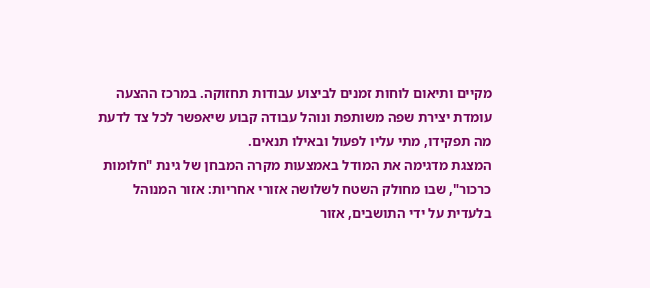מקיים ותיאום לוחות זמנים לביצוע עבודות תחזוקה. במרכז ההצעה עומדת יצירת שפה משותפת ונוהל עבודה קבוע שיאפשר לכל צד לדעת מה תפקידו, מתי עליו לפעול ובאילו תנאים.
המצגת מדגימה את המודל באמצעות מקרה המבחן של גינת "חלומות כרכור", שבו מחולק השטח לשלושה אזורי אחריות: אזור המנוהל בלעדית על ידי התושבים, אזור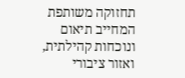תחזוקה משותפת המחייב תיאום ונוכחות קהילתית, ואזור ציבורי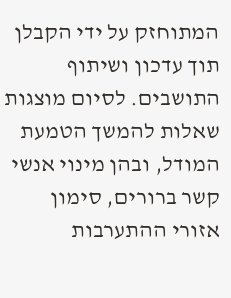המתוחזק על ידי הקבלן תוך עדכון ושיתוף התושבים. לסיום מוצגות שאלות להמשך הטמעת המודל, ובהן מינוי אנשי קשר ברורים, סימון אזורי ההתערבות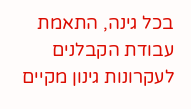בכל גינה, התאמת עבודת הקבלנים לעקרונות גינון מקיים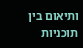ותיאום בין תוכניות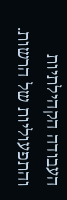העבודה הקהילתיות והתפעוליות של הרשות.